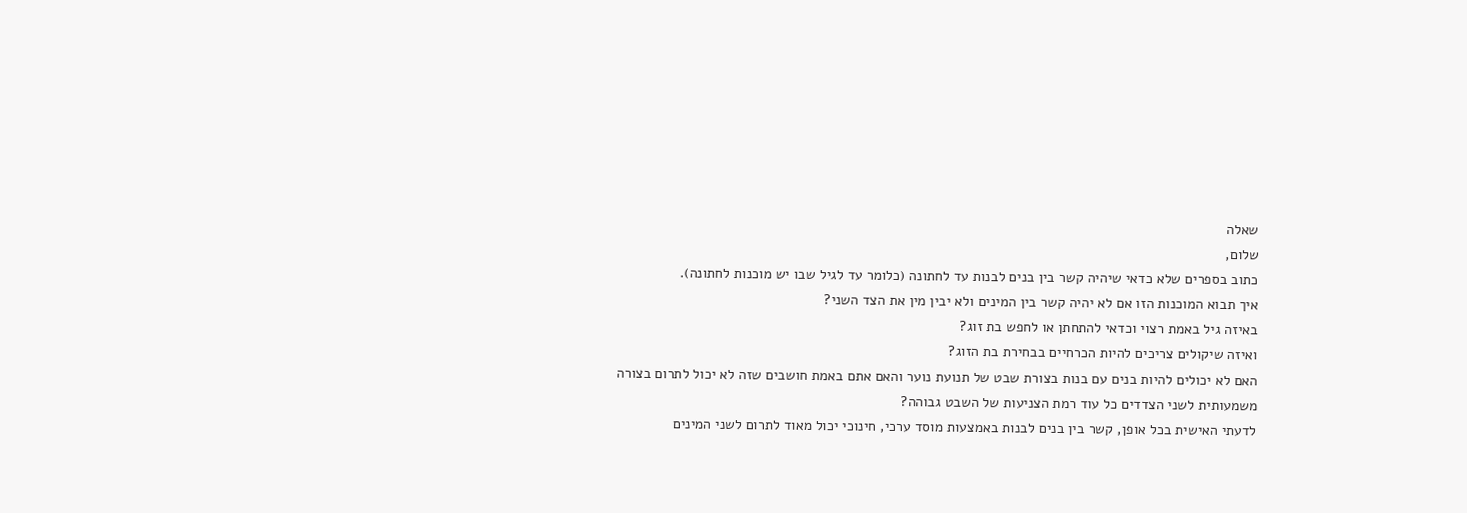שאלה
שלום,
כתוב בספרים שלא כדאי שיהיה קשר בין בנים לבנות עד לחתונה (כלומר עד לגיל שבו יש מוכנות לחתונה).
איך תבוא המוכנות הזו אם לא יהיה קשר בין המינים ולא יבין מין את הצד השני?
באיזה גיל באמת רצוי וכדאי להתחתן או לחפש בת זוג?
ואיזה שיקולים צריכים להיות הכרחיים בבחירת בת הזוג?
האם לא יכולים להיות בנים עם בנות בצורת שבט של תנועת נוער והאם אתם באמת חושבים שזה לא יכול לתרום בצורה משמעותית לשני הצדדים כל עוד רמת הצניעות של השבט גבוהה?
לדעתי האישית בכל אופן, קשר בין בנים לבנות באמצעות מוסד ערכי, חינוכי יכול מאוד לתרום לשני המינים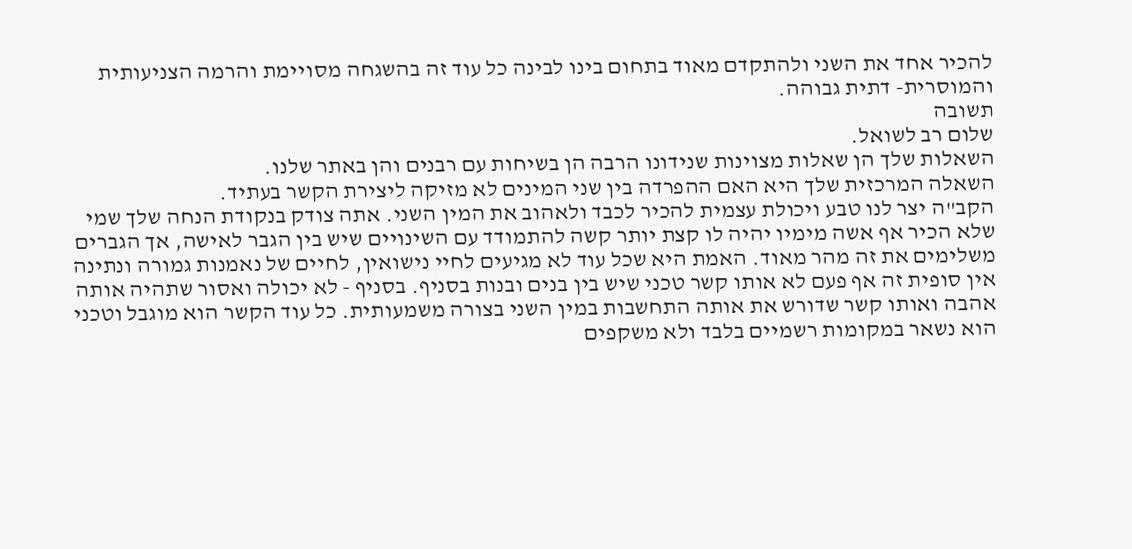להכיר אחד את השני ולהתקדם מאוד בתחום בינו לבינה כל עוד זה בהשגחה מסויימת והרמה הצניעותית והמוסרית- דתית גבוהה.
תשובה
שלום רב לשואל.
השאלות שלך הן שאלות מצוינות שנידונו הרבה הן בשיחות עם רבנים והן באתר שלנו.
השאלה המרכזית שלך היא האם ההפרדה בין שני המינים לא מזיקה ליצירת הקשר בעתיד.
הקב"ה יצר לנו טבע ויכולת עצמית להכיר לכבד ולאהוב את המין השני. אתה צודק בנקודת הנחה שלך שמי שלא הכיר אף אשה מימיו יהיה לו קצת יותר קשה להתמודד עם השינויים שיש בין הגבר לאישה, אך הגברים משלימים את זה מהר מאוד. האמת היא שכל עוד לא מגיעים לחיי נישואין, לחיים של נאמנות גמורה ונתינה אין סופית זה אף פעם לא אותו קשר טכני שיש בין בנים ובנות בסניף. בסניף - לא יכולה ואסור שתהיה אותה אהבה ואותו קשר שדורש את אותה התחשבות במין השני בצורה משמעותית. כל עוד הקשר הוא מוגבל וטכני הוא נשאר במקומות רשמיים בלבד ולא משקפים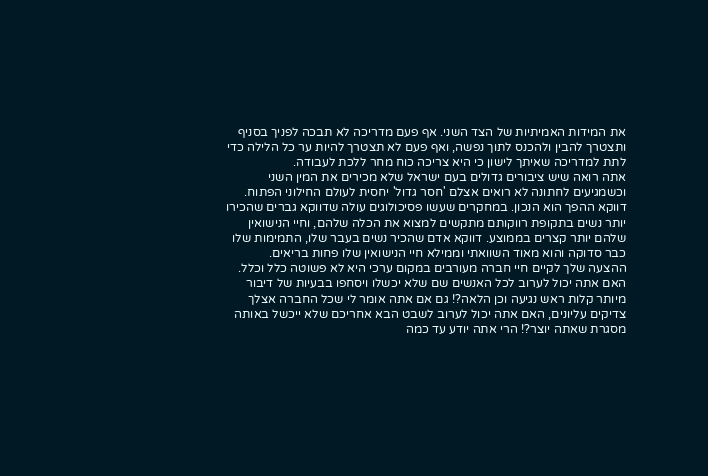את המידות האמיתיות של הצד השני. אף פעם מדריכה לא תבכה לפניך בסניף ותצטרך להבין ולהכנס לתוך נפשה, ואף פעם לא תצטרך להיות ער כל הלילה כדי לתת למדריכה שאיתך לישון כי היא צריכה כוח מחר ללכת לעבודה.
אתה רואה שיש ציבורים גדולים בעם ישראל שלא מכירים את המין השני וכשמגיעים לחתונה לא רואים אצלם 'חסר גדול' יחסית לעולם החילוני הפתוח.
דווקא ההפך הוא הנכון. במחקרים שעשו פסיכולוגים עולה שדווקא גברים שהכירו יותר נשים בתקופת רווקותם מתקשים למצוא את הכלה שלהם, וחיי הנישואין שלהם יותר קצרים בממוצע. דווקא אדם שהכיר נשים בעבר שלו, התמימות שלו כבר סדוקה והוא מאוד השוואתי וממילא חיי הנישואין שלו פחות בריאים.
ההצעה שלך לקיים חיי חברה מעורבים במקום ערכי היא לא פשוטה כלל וכלל. האם אתה יכול לערוב לכל האנשים שם שלא יכשלו ויסחפו בבעיות של דיבור מיותר קלות ראש נגיעה וכן הלאה?! גם אם אתה אומר לי שכל החברה אצלך צדיקים עליונים, האם אתה יכול לערוב לשבט הבא אחריכם שלא ייכשל באותה מסגרת שאתה יוצר?! הרי אתה יודע עד כמה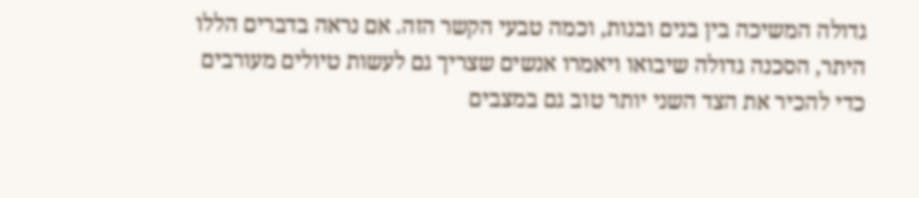גדולה המשיכה בין בנים ובנות, וכמה טבעי הקשר הזה. אם נראה בדברים הללו היתר, הסכנה גדולה שיבואו ויאמרו אנשים שצריך גם לעשות טיולים מעורבים כדי להכיר את הצד השני יותר טוב גם במצבים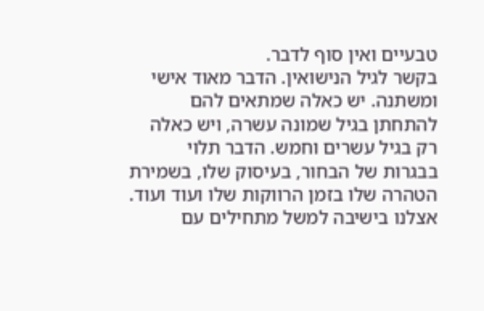טבעיים ואין סוף לדבר.
בקשר לגיל הנישואין. הדבר מאוד אישי ומשתנה. יש כאלה שמתאים להם להתחתן בגיל שמונה עשרה, ויש כאלה רק בגיל עשרים וחמש. הדבר תלוי בבגרות של הבחור, בעיסוק שלו, בשמירת הטהרה שלו בזמן הרווקות שלו ועוד ועוד. אצלנו בישיבה למשל מתחילים עם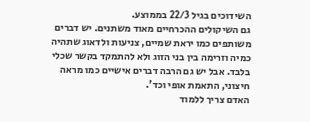השידוכים בגיל 22/3 בממוצע.
גם השיקולים ההכרחיים מאוד משתנים. יש דברים משותפים כמו יראת שמיים, צניעות ולדאוג שתהיה כמיה וזרימה בין בני הזוג ולא להתמקד בקשר שכלי בלבד. אבל יש גם הרבה דברים אישיים כמו מראה חיצוני, התאמת אופי וכד'.
האדם צריך ללמוד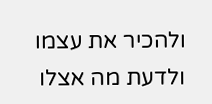ולהכיר את עצמו ולדעת מה אצלו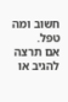חשוב ומה טפל.
אם תרצה להגיב או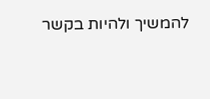להמשיך ולהיות בקשר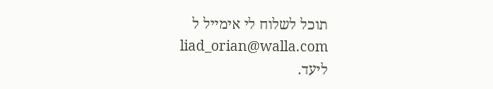תוכל לשלוח לי אימייל ל
liad_orian@walla.com
ליעד.